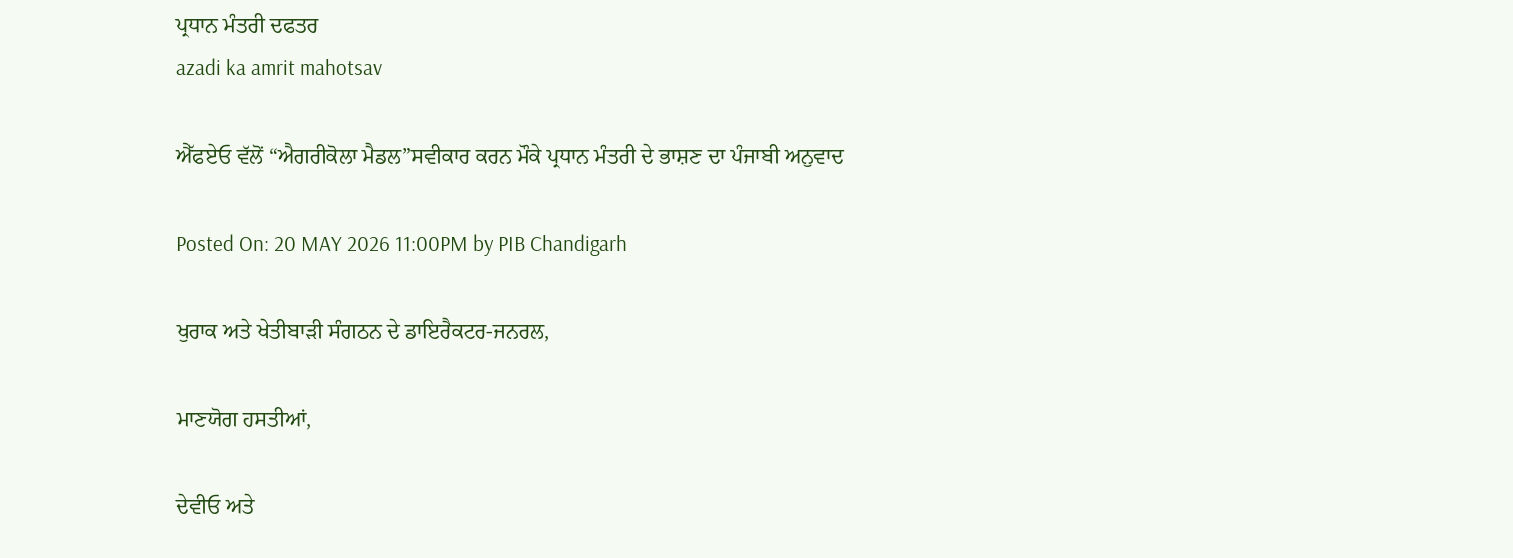ਪ੍ਰਧਾਨ ਮੰਤਰੀ ਦਫਤਰ
azadi ka amrit mahotsav

ਐੱਫਏਓ ਵੱਲੋਂ “ਐਗਰੀਕੋਲਾ ਮੈਡਲ”ਸਵੀਕਾਰ ਕਰਨ ਮੌਕੇ ਪ੍ਰਧਾਨ ਮੰਤਰੀ ਦੇ ਭਾਸ਼ਣ ਦਾ ਪੰਜਾਬੀ ਅਨੁਵਾਦ

Posted On: 20 MAY 2026 11:00PM by PIB Chandigarh

ਖੁਰਾਕ ਅਤੇ ਖੇਤੀਬਾੜੀ ਸੰਗਠਨ ਦੇ ਡਾਇਰੈਕਟਰ-ਜਨਰਲ,

ਮਾਣਯੋਗ ਹਸਤੀਆਂ,

ਦੇਵੀਓ ਅਤੇ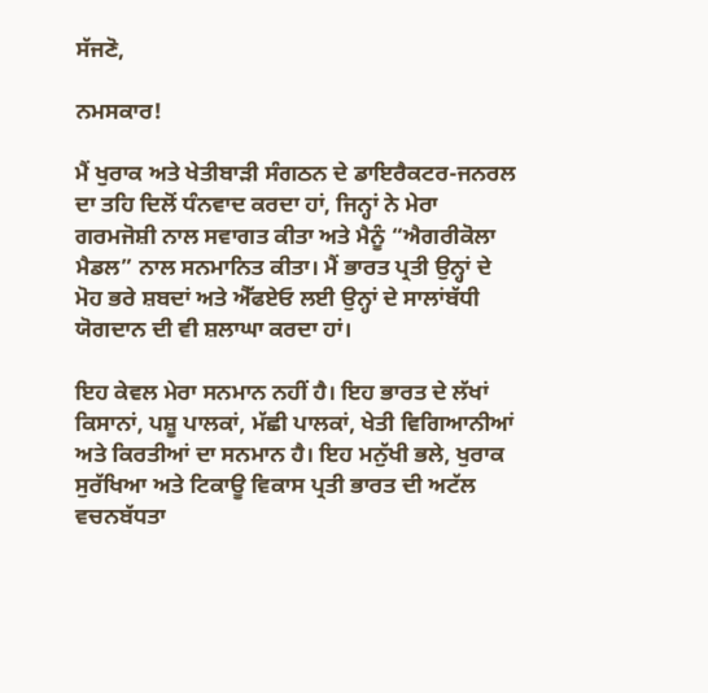ਸੱਜਣੋ,

ਨਮਸਕਾਰ!

ਮੈਂ ਖੁਰਾਕ ਅਤੇ ਖੇਤੀਬਾੜੀ ਸੰਗਠਨ ਦੇ ਡਾਇਰੈਕਟਰ-ਜਨਰਲ ਦਾ ਤਹਿ ਦਿਲੋਂ ਧੰਨਵਾਦ ਕਰਦਾ ਹਾਂ, ਜਿਨ੍ਹਾਂ ਨੇ ਮੇਰਾ ਗਰਮਜੋਸ਼ੀ ਨਾਲ ਸਵਾਗਤ ਕੀਤਾ ਅਤੇ ਮੈਨੂੰ “ਐਗਰੀਕੋਲਾ ਮੈਡਲ” ਨਾਲ ਸਨਮਾਨਿਤ ਕੀਤਾ। ਮੈਂ ਭਾਰਤ ਪ੍ਰਤੀ ਉਨ੍ਹਾਂ ਦੇ ਮੋਹ ਭਰੇ ਸ਼ਬਦਾਂ ਅਤੇ ਐੱਫਏਓ ਲਈ ਉਨ੍ਹਾਂ ਦੇ ਸਾਲਾਂਬੱਧੀ ਯੋਗਦਾਨ ਦੀ ਵੀ ਸ਼ਲਾਘਾ ਕਰਦਾ ਹਾਂ।

ਇਹ ਕੇਵਲ ਮੇਰਾ ਸਨਮਾਨ ਨਹੀਂ ਹੈ। ਇਹ ਭਾਰਤ ਦੇ ਲੱਖਾਂ ਕਿਸਾਨਾਂ, ਪਸ਼ੂ ਪਾਲਕਾਂ, ਮੱਛੀ ਪਾਲਕਾਂ, ਖੇਤੀ ਵਿਗਿਆਨੀਆਂ ਅਤੇ ਕਿਰਤੀਆਂ ਦਾ ਸਨਮਾਨ ਹੈ। ਇਹ ਮਨੁੱਖੀ ਭਲੇ, ਖੁਰਾਕ ਸੁਰੱਖਿਆ ਅਤੇ ਟਿਕਾਊ ਵਿਕਾਸ ਪ੍ਰਤੀ ਭਾਰਤ ਦੀ ਅਟੱਲ ਵਚਨਬੱਧਤਾ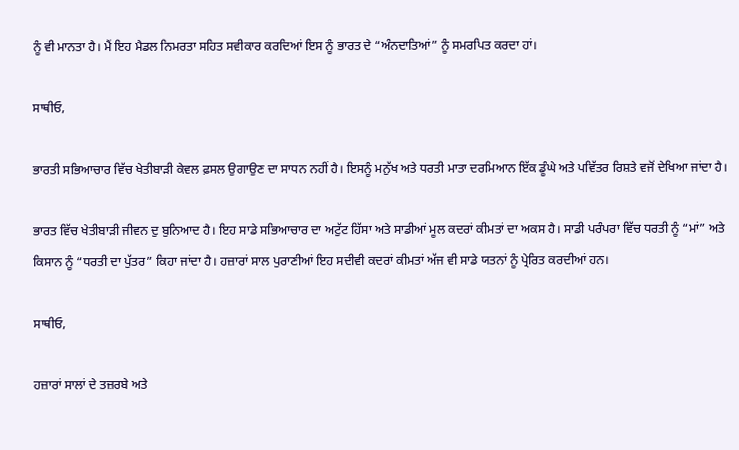ਨੂੰ ਵੀ ਮਾਨਤਾ ਹੈ। ਮੈਂ ਇਹ ਮੈਡਲ ਨਿਮਰਤਾ ਸਹਿਤ ਸਵੀਕਾਰ ਕਰਦਿਆਂ ਇਸ ਨੂੰ ਭਾਰਤ ਦੇ “ਅੰਨਦਾਤਿਆਂ” ਨੂੰ ਸਮਰਪਿਤ ਕਰਦਾ ਹਾਂ।

ਸਾਥੀਓ,

ਭਾਰਤੀ ਸਭਿਆਚਾਰ ਵਿੱਚ ਖੇਤੀਬਾੜੀ ਕੇਵਲ ਫ਼ਸਲ ਉਗਾਉਣ ਦਾ ਸਾਧਨ ਨਹੀਂ ਹੈ। ਇਸਨੂੰ ਮਨੁੱਖ ਅਤੇ ਧਰਤੀ ਮਾਤਾ ਦਰਮਿਆਨ ਇੱਕ ਡੂੰਘੇ ਅਤੇ ਪਵਿੱਤਰ ਰਿਸ਼ਤੇ ਵਜੋਂ ਦੇਖਿਆ ਜਾਂਦਾ ਹੈ।

ਭਾਰਤ ਵਿੱਚ ਖੇਤੀਬਾੜੀ ਜੀਵਨ ਦੁ ਬੁਨਿਆਦ ਹੈ। ਇਹ ਸਾਡੇ ਸਭਿਆਚਾਰ ਦਾ ਅਟੁੱਟ ਹਿੱਸਾ ਅਤੇ ਸਾਡੀਆਂ ਮੂਲ ਕਦਰਾਂ ਕੀਮਤਾਂ ਦਾ ਅਕਸ ਹੈ। ਸਾਡੀ ਪਰੰਪਰਾ ਵਿੱਚ ਧਰਤੀ ਨੂੰ “ਮਾਂ” ਅਤੇ ਕਿਸਾਨ ਨੂੰ “ਧਰਤੀ ਦਾ ਪੁੱਤਰ” ਕਿਹਾ ਜਾਂਦਾ ਹੈ। ਹਜ਼ਾਰਾਂ ਸਾਲ ਪੁਰਾਣੀਆਂ ਇਹ ਸਦੀਵੀ ਕਦਰਾਂ ਕੀਮਤਾਂ ਅੱਜ ਵੀ ਸਾਡੇ ਯਤਨਾਂ ਨੂੰ ਪ੍ਰੇਰਿਤ ਕਰਦੀਆਂ ਹਨ।

ਸਾਥੀਓ,

ਹਜ਼ਾਰਾਂ ਸਾਲਾਂ ਦੇ ਤਜ਼ਰਬੇ ਅਤੇ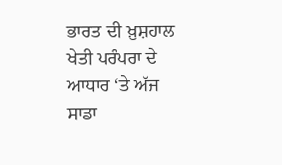ਭਾਰਤ ਦੀ ਖ਼ੁਸ਼ਹਾਲ ਖੇਤੀ ਪਰੰਪਰਾ ਦੇ ਆਧਾਰ ‘ਤੇ ਅੱਜ ਸਾਡਾ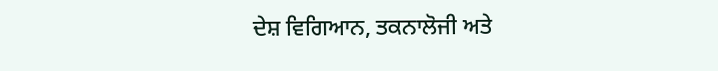ਦੇਸ਼ ਵਿਗਿਆਨ, ਤਕਨਾਲੋਜੀ ਅਤੇ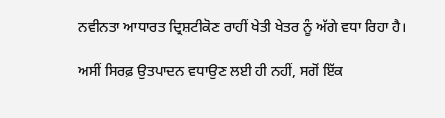ਨਵੀਨਤਾ ਆਧਾਰਤ ਦ੍ਰਿਸ਼ਟੀਕੋਣ ਰਾਹੀਂ ਖੇਤੀ ਖੇਤਰ ਨੂੰ ਅੱਗੇ ਵਧਾ ਰਿਹਾ ਹੈ।

ਅਸੀਂ ਸਿਰਫ਼ ਉਤਪਾਦਨ ਵਧਾਉਣ ਲਈ ਹੀ ਨਹੀਂ, ਸਗੋਂ ਇੱਕ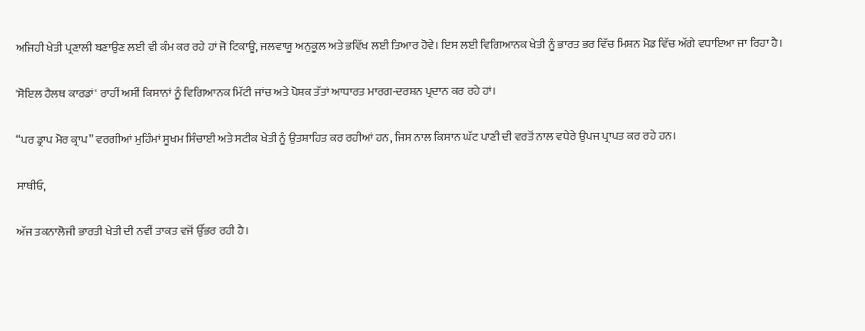ਅਜਿਹੀ ਖੇਤੀ ਪ੍ਰਣਾਲੀ ਬਣਾਉਣ ਲਈ ਵੀ ਕੰਮ ਕਰ ਰਹੇ ਹਾਂ ਜੋ ਟਿਕਾਊ, ਜਲਵਾਯੂ ਅਨੁਕੂਲ ਅਤੇ ਭਵਿੱਖ ਲਈ ਤਿਆਰ ਹੋਵੇ। ਇਸ ਲਈ ਵਿਗਿਆਨਕ ਖੇਤੀ ਨੂੰ ਭਾਰਤ ਭਰ ਵਿੱਚ ਮਿਸ਼ਨ ਮੋਡ ਵਿੱਚ ਅੱਗੇ ਵਧਾਇਆ ਜਾ ਰਿਹਾ ਹੈ।

'ਸੋਇਲ ਹੈਲਥ ਕਾਰਡਾਂ' ਰਾਹੀਂ ਅਸੀਂ ਕਿਸਾਨਾਂ ਨੂੰ ਵਿਗਿਆਨਕ ਮਿੱਟੀ ਜਾਂਚ ਅਤੇ ਪੋਸ਼ਕ ਤੱਤਾਂ ਆਧਾਰਤ ਮਾਰਗ-ਦਰਸ਼ਨ ਪ੍ਰਦਾਨ ਕਰ ਰਹੇ ਹਾਂ।

“ਪਰ ਡ੍ਰਾਪ ਮੋਰ ਕ੍ਰਾਪ” ਵਰਗੀਆਂ ਮੁਹਿੰਮਾਂ ਸੂਖਮ ਸਿੰਚਾਈ ਅਤੇ ਸਟੀਕ ਖੇਤੀ ਨੂੰ ਉਤਸ਼ਾਹਿਤ ਕਰ ਰਹੀਆਂ ਹਨ, ਜਿਸ ਨਾਲ ਕਿਸਾਨ ਘੱਟ ਪਾਣੀ ਦੀ ਵਰਤੋਂ ਨਾਲ ਵਧੇਰੇ ਉਪਜ ਪ੍ਰਾਪਤ ਕਰ ਰਹੇ ਹਨ।

ਸਾਥੀਓ,

ਅੱਜ ਤਕਨਾਲੋਜੀ ਭਾਰਤੀ ਖੇਤੀ ਦੀ ਨਵੀਂ ਤਾਕਤ ਵਜੋਂ ਉੱਭਰ ਰਹੀ ਹੈ।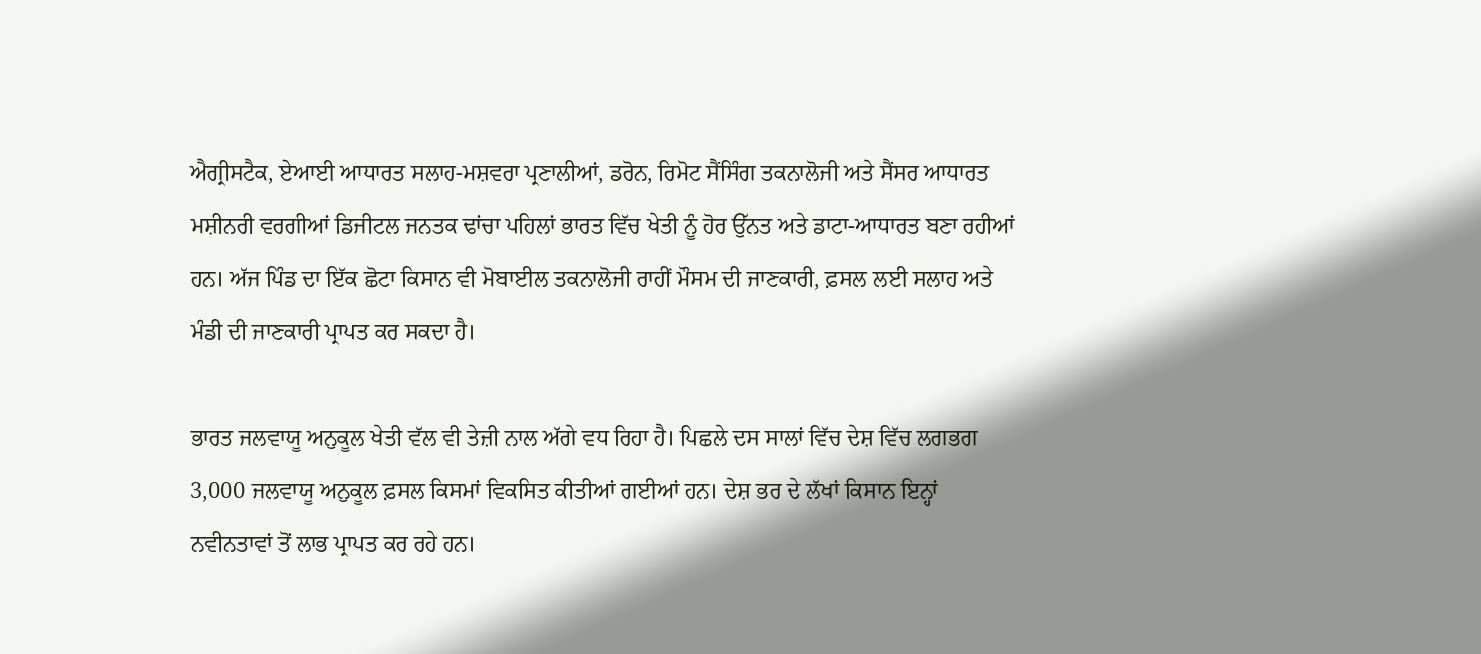ਐਗ੍ਰੀਸਟੈਕ, ਏਆਈ ਆਧਾਰਤ ਸਲਾਹ-ਮਸ਼ਵਰਾ ਪ੍ਰਣਾਲੀਆਂ, ਡਰੋਨ, ਰਿਮੋਟ ਸੈਂਸਿੰਗ ਤਕਨਾਲੋਜੀ ਅਤੇ ਸੈਂਸਰ ਆਧਾਰਤ ਮਸ਼ੀਨਰੀ ਵਰਗੀਆਂ ਡਿਜੀਟਲ ਜਨਤਕ ਢਾਂਚਾ ਪਹਿਲਾਂ ਭਾਰਤ ਵਿੱਚ ਖੇਤੀ ਨੂੰ ਹੋਰ ਉੱਨਤ ਅਤੇ ਡਾਟਾ-ਆਧਾਰਤ ਬਣਾ ਰਹੀਆਂ ਹਨ। ਅੱਜ ਪਿੰਡ ਦਾ ਇੱਕ ਛੋਟਾ ਕਿਸਾਨ ਵੀ ਮੋਬਾਈਲ ਤਕਨਾਲੋਜੀ ਰਾਹੀਂ ਮੌਸਮ ਦੀ ਜਾਣਕਾਰੀ, ਫ਼ਸਲ ਲਈ ਸਲਾਹ ਅਤੇ ਮੰਡੀ ਦੀ ਜਾਣਕਾਰੀ ਪ੍ਰਾਪਤ ਕਰ ਸਕਦਾ ਹੈ।

ਭਾਰਤ ਜਲਵਾਯੂ ਅਨੁਕੂਲ ਖੇਤੀ ਵੱਲ ਵੀ ਤੇਜ਼ੀ ਨਾਲ ਅੱਗੇ ਵਧ ਰਿਹਾ ਹੈ। ਪਿਛਲੇ ਦਸ ਸਾਲਾਂ ਵਿੱਚ ਦੇਸ਼ ਵਿੱਚ ਲਗਭਗ 3,000 ਜਲਵਾਯੂ ਅਨੁਕੂਲ ਫ਼ਸਲ ਕਿਸਮਾਂ ਵਿਕਸਿਤ ਕੀਤੀਆਂ ਗਈਆਂ ਹਨ। ਦੇਸ਼ ਭਰ ਦੇ ਲੱਖਾਂ ਕਿਸਾਨ ਇਨ੍ਹਾਂ ਨਵੀਨਤਾਵਾਂ ਤੋਂ ਲਾਭ ਪ੍ਰਾਪਤ ਕਰ ਰਹੇ ਹਨ।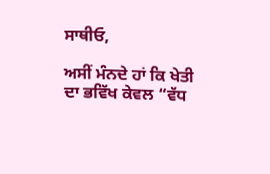ਸਾਥੀਓ,

ਅਸੀਂ ਮੰਨਦੇ ਹਾਂ ਕਿ ਖੇਤੀ ਦਾ ਭਵਿੱਖ ਕੇਵਲ “ਵੱਧ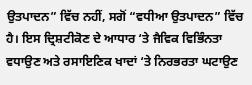ਉਤਪਾਦਨ” ਵਿੱਚ ਨਹੀਂ, ਸਗੋਂ “ਵਧੀਆ ਉਤਪਾਦਨ” ਵਿੱਚ ਹੈ। ਇਸ ਦ੍ਰਿਸ਼ਟੀਕੋਣ ਦੇ ਆਧਾਰ ‘ਤੇ ਜੈਵਿਕ ਵਿਭਿੰਨਤਾ ਵਧਾਉਣ ਅਤੇ ਰਸਾਇਣਿਕ ਖਾਦਾਂ ‘ਤੇ ਨਿਰਭਰਤਾ ਘਟਾਉਣ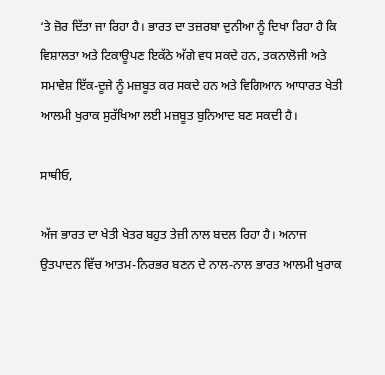‘ਤੇ ਜ਼ੋਰ ਦਿੱਤਾ ਜਾ ਰਿਹਾ ਹੈ। ਭਾਰਤ ਦਾ ਤਜ਼ਰਬਾ ਦੁਨੀਆ ਨੂੰ ਦਿਖਾ ਰਿਹਾ ਹੈ ਕਿ ਵਿਸ਼ਾਲਤਾ ਅਤੇ ਟਿਕਾਊਪਣ ਇਕੱਠੇ ਅੱਗੇ ਵਧ ਸਕਦੇ ਹਨ, ਤਕਨਾਲੋਜੀ ਅਤੇ ਸਮਾਵੇਸ਼ ਇੱਕ-ਦੂਜੇ ਨੂੰ ਮਜ਼ਬੂਤ ਕਰ ਸਕਦੇ ਹਨ ਅਤੇ ਵਿਗਿਆਨ ਆਧਾਰਤ ਖੇਤੀ ਆਲਮੀ ਖੁਰਾਕ ਸੁਰੱਖਿਆ ਲਈ ਮਜ਼ਬੂਤ ਬੁਨਿਆਦ ਬਣ ਸਕਦੀ ਹੈ।

ਸਾਥੀਓ,

ਅੱਜ ਭਾਰਤ ਦਾ ਖੇਤੀ ਖੇਤਰ ਬਹੁਤ ਤੇਜ਼ੀ ਨਾਲ ਬਦਲ ਰਿਹਾ ਹੈ। ਅਨਾਜ ਉਤਪਾਦਨ ਵਿੱਚ ਆਤਮ-ਨਿਰਭਰ ਬਣਨ ਦੇ ਨਾਲ-ਨਾਲ ਭਾਰਤ ਆਲਮੀ ਖੁਰਾਕ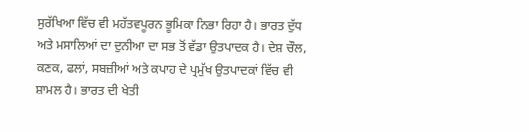ਸੁਰੱਖਿਆ ਵਿੱਚ ਵੀ ਮਹੱਤਵਪੂਰਨ ਭੂਮਿਕਾ ਨਿਭਾ ਰਿਹਾ ਹੈ। ਭਾਰਤ ਦੁੱਧ ਅਤੇ ਮਸਾਲਿਆਂ ਦਾ ਦੁਨੀਆ ਦਾ ਸਭ ਤੋਂ ਵੱਡਾ ਉਤਪਾਦਕ ਹੈ। ਦੇਸ਼ ਚੌਲ, ਕਣਕ, ਫਲਾਂ, ਸਬਜ਼ੀਆਂ ਅਤੇ ਕਪਾਹ ਦੇ ਪ੍ਰਮੁੱਖ ਉਤਪਾਦਕਾਂ ਵਿੱਚ ਵੀ ਸ਼ਾਮਲ ਹੈ। ਭਾਰਤ ਦੀ ਖੇਤੀ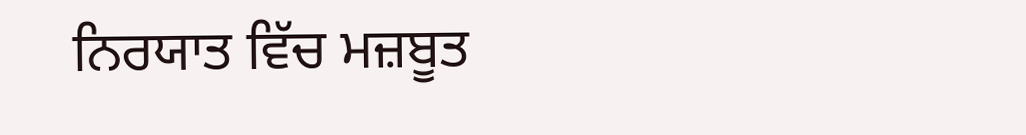ਨਿਰਯਾਤ ਵਿੱਚ ਮਜ਼ਬੂਤ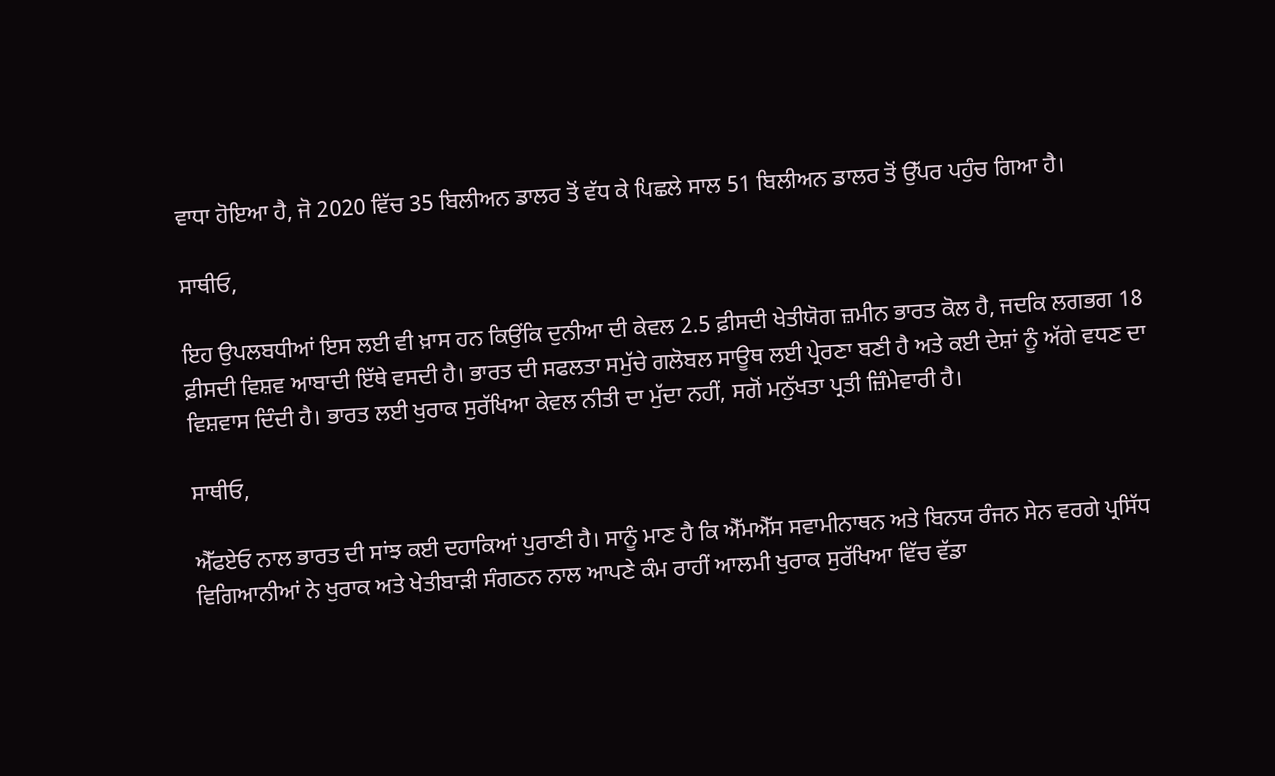ਵਾਧਾ ਹੋਇਆ ਹੈ, ਜੋ 2020 ਵਿੱਚ 35 ਬਿਲੀਅਨ ਡਾਲਰ ਤੋਂ ਵੱਧ ਕੇ ਪਿਛਲੇ ਸਾਲ 51 ਬਿਲੀਅਨ ਡਾਲਰ ਤੋਂ ਉੱਪਰ ਪਹੁੰਚ ਗਿਆ ਹੈ।

ਸਾਥੀਓ,

ਇਹ ਉਪਲਬਧੀਆਂ ਇਸ ਲਈ ਵੀ ਖ਼ਾਸ ਹਨ ਕਿਉਂਕਿ ਦੁਨੀਆ ਦੀ ਕੇਵਲ 2.5 ਫ਼ੀਸਦੀ ਖੇਤੀਯੋਗ ਜ਼ਮੀਨ ਭਾਰਤ ਕੋਲ ਹੈ, ਜਦਕਿ ਲਗਭਗ 18 ਫ਼ੀਸਦੀ ਵਿਸ਼ਵ ਆਬਾਦੀ ਇੱਥੇ ਵਸਦੀ ਹੈ। ਭਾਰਤ ਦੀ ਸਫਲਤਾ ਸਮੁੱਚੇ ਗਲੋਬਲ ਸਾਊਥ ਲਈ ਪ੍ਰੇਰਣਾ ਬਣੀ ਹੈ ਅਤੇ ਕਈ ਦੇਸ਼ਾਂ ਨੂੰ ਅੱਗੇ ਵਧਣ ਦਾ ਵਿਸ਼ਵਾਸ ਦਿੰਦੀ ਹੈ। ਭਾਰਤ ਲਈ ਖੁਰਾਕ ਸੁਰੱਖਿਆ ਕੇਵਲ ਨੀਤੀ ਦਾ ਮੁੱਦਾ ਨਹੀਂ, ਸਗੋਂ ਮਨੁੱਖਤਾ ਪ੍ਰਤੀ ਜ਼ਿੰਮੇਵਾਰੀ ਹੈ।

ਸਾਥੀਓ,

ਐੱਫਏਓ ਨਾਲ ਭਾਰਤ ਦੀ ਸਾਂਝ ਕਈ ਦਹਾਕਿਆਂ ਪੁਰਾਣੀ ਹੈ। ਸਾਨੂੰ ਮਾਣ ਹੈ ਕਿ ਐੱਮਐੱਸ ਸਵਾਮੀਨਾਥਨ ਅਤੇ ਬਿਨਯ ਰੰਜਨ ਸੇਨ ਵਰਗੇ ਪ੍ਰਸਿੱਧ ਵਿਗਿਆਨੀਆਂ ਨੇ ਖੁਰਾਕ ਅਤੇ ਖੇਤੀਬਾੜੀ ਸੰਗਠਨ ਨਾਲ ਆਪਣੇ ਕੰਮ ਰਾਹੀਂ ਆਲਮੀ ਖੁਰਾਕ ਸੁਰੱਖਿਆ ਵਿੱਚ ਵੱਡਾ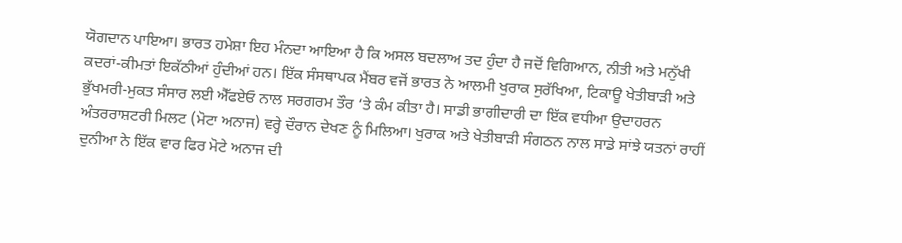ਯੋਗਦਾਨ ਪਾਇਆ। ਭਾਰਤ ਹਮੇਸ਼ਾ ਇਹ ਮੰਨਦਾ ਆਇਆ ਹੈ ਕਿ ਅਸਲ ਬਦਲਾਅ ਤਦ ਹੁੰਦਾ ਹੈ ਜਦੋਂ ਵਿਗਿਆਨ, ਨੀਤੀ ਅਤੇ ਮਨੁੱਖੀ ਕਦਰਾਂ-ਕੀਮਤਾਂ ਇਕੱਠੀਆਂ ਹੁੰਦੀਆਂ ਹਨ। ਇੱਕ ਸੰਸਥਾਪਕ ਮੈਂਬਰ ਵਜੋਂ ਭਾਰਤ ਨੇ ਆਲਮੀ ਖੁਰਾਕ ਸੁਰੱਖਿਆ, ਟਿਕਾਊ ਖੇਤੀਬਾੜੀ ਅਤੇ ਭੁੱਖਮਰੀ-ਮੁਕਤ ਸੰਸਾਰ ਲਈ ਐੱਫਏਓ ਨਾਲ ਸਰਗਰਮ ਤੌਰ ‘ਤੇ ਕੰਮ ਕੀਤਾ ਹੈ। ਸਾਡੀ ਭਾਗੀਦਾਰੀ ਦਾ ਇੱਕ ਵਧੀਆ ਉਦਾਹਰਨ ਅੰਤਰਰਾਸ਼ਟਰੀ ਮਿਲਟ (ਮੋਟਾ ਅਨਾਜ) ਵਰ੍ਹੇ ਦੌਰਾਨ ਦੇਖਣ ਨੂੰ ਮਿਲਿਆ। ਖੁਰਾਕ ਅਤੇ ਖੇਤੀਬਾੜੀ ਸੰਗਠਨ ਨਾਲ ਸਾਡੇ ਸਾਂਝੇ ਯਤਨਾਂ ਰਾਹੀਂ ਦੁਨੀਆ ਨੇ ਇੱਕ ਵਾਰ ਫਿਰ ਮੋਟੇ ਅਨਾਜ ਦੀ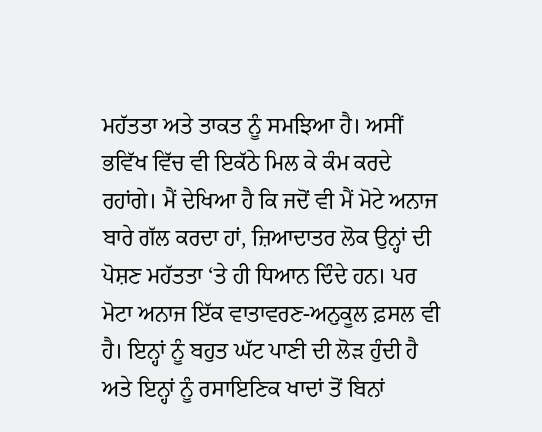ਮਹੱਤਤਾ ਅਤੇ ਤਾਕਤ ਨੂੰ ਸਮਝਿਆ ਹੈ। ਅਸੀਂ ਭਵਿੱਖ ਵਿੱਚ ਵੀ ਇਕੱਠੇ ਮਿਲ ਕੇ ਕੰਮ ਕਰਦੇ ਰਹਾਂਗੇ। ਮੈਂ ਦੇਖਿਆ ਹੈ ਕਿ ਜਦੋਂ ਵੀ ਮੈਂ ਮੋਟੇ ਅਨਾਜ ਬਾਰੇ ਗੱਲ ਕਰਦਾ ਹਾਂ, ਜ਼ਿਆਦਾਤਰ ਲੋਕ ਉਨ੍ਹਾਂ ਦੀ ਪੋਸ਼ਣ ਮਹੱਤਤਾ ‘ਤੇ ਹੀ ਧਿਆਨ ਦਿੰਦੇ ਹਨ। ਪਰ ਮੋਟਾ ਅਨਾਜ ਇੱਕ ਵਾਤਾਵਰਣ-ਅਨੁਕੂਲ ਫ਼ਸਲ ਵੀ ਹੈ। ਇਨ੍ਹਾਂ ਨੂੰ ਬਹੁਤ ਘੱਟ ਪਾਣੀ ਦੀ ਲੋੜ ਹੁੰਦੀ ਹੈ ਅਤੇ ਇਨ੍ਹਾਂ ਨੂੰ ਰਸਾਇਣਿਕ ਖਾਦਾਂ ਤੋਂ ਬਿਨਾਂ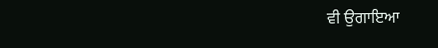ਵੀ ਉਗਾਇਆ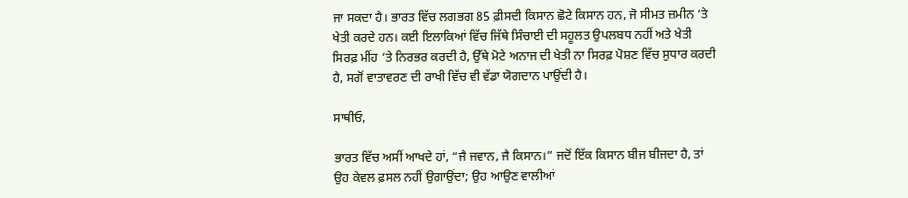ਜਾ ਸਕਦਾ ਹੈ। ਭਾਰਤ ਵਿੱਚ ਲਗਭਗ 85 ਫ਼ੀਸਦੀ ਕਿਸਾਨ ਛੋਟੇ ਕਿਸਾਨ ਹਨ, ਜੋ ਸੀਮਤ ਜ਼ਮੀਨ ‘ਤੇ ਖੇਤੀ ਕਰਦੇ ਹਨ। ਕਈ ਇਲਾਕਿਆਂ ਵਿੱਚ ਜਿੱਥੇ ਸਿੰਚਾਈ ਦੀ ਸਹੂਲਤ ਉਪਲਬਧ ਨਹੀਂ ਅਤੇ ਖੇਤੀ ਸਿਰਫ਼ ਮੀਂਹ ‘ਤੇ ਨਿਰਭਰ ਕਰਦੀ ਹੈ, ਉੱਥੇ ਮੋਟੇ ਅਨਾਜ ਦੀ ਖੇਤੀ ਨਾ ਸਿਰਫ਼ ਪੋਸ਼ਣ ਵਿੱਚ ਸੁਧਾਰ ਕਰਦੀ ਹੈ, ਸਗੋਂ ਵਾਤਾਵਰਣ ਦੀ ਰਾਖੀ ਵਿੱਚ ਵੀ ਵੱਡਾ ਯੋਗਦਾਨ ਪਾਉਂਦੀ ਹੈ।

ਸਾਥੀਓ,

ਭਾਰਤ ਵਿੱਚ ਅਸੀਂ ਆਖਦੇ ਹਾਂ, “ਜੈ ਜਵਾਨ, ਜੈ ਕਿਸਾਨ।” ਜਦੋਂ ਇੱਕ ਕਿਸਾਨ ਬੀਜ ਬੀਜਦਾ ਹੈ, ਤਾਂ ਉਹ ਕੇਵਲ ਫ਼ਸਲ ਨਹੀਂ ਉਗਾਉਂਦਾ; ਉਹ ਆਉਣ ਵਾਲੀਆਂ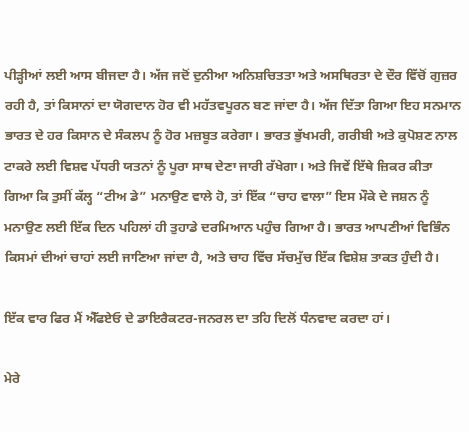ਪੀੜ੍ਹੀਆਂ ਲਈ ਆਸ ਬੀਜਦਾ ਹੈ। ਅੱਜ ਜਦੋਂ ਦੁਨੀਆ ਅਨਿਸ਼ਚਿਤਤਾ ਅਤੇ ਅਸਥਿਰਤਾ ਦੇ ਦੌਰ ਵਿੱਚੋਂ ਗੁਜ਼ਰ ਰਹੀ ਹੈ, ਤਾਂ ਕਿਸਾਨਾਂ ਦਾ ਯੋਗਦਾਨ ਹੋਰ ਵੀ ਮਹੱਤਵਪੂਰਨ ਬਣ ਜਾਂਦਾ ਹੈ। ਅੱਜ ਦਿੱਤਾ ਗਿਆ ਇਹ ਸਨਮਾਨ ਭਾਰਤ ਦੇ ਹਰ ਕਿਸਾਨ ਦੇ ਸੰਕਲਪ ਨੂੰ ਹੋਰ ਮਜ਼ਬੂਤ ਕਰੇਗਾ। ਭਾਰਤ ਭੁੱਖਮਰੀ, ਗਰੀਬੀ ਅਤੇ ਕੁਪੋਸ਼ਣ ਨਾਲ ਟਾਕਰੇ ਲਈ ਵਿਸ਼ਵ ਪੱਧਰੀ ਯਤਨਾਂ ਨੂੰ ਪੂਰਾ ਸਾਥ ਦੇਣਾ ਜਾਰੀ ਰੱਖੇਗਾ। ਅਤੇ ਜਿਵੇਂ ਇੱਥੇ ਜ਼ਿਕਰ ਕੀਤਾ ਗਿਆ ਕਿ ਤੁਸੀਂ ਕੱਲ੍ਹ “ਟੀਅ ਡੇ” ਮਨਾਉਣ ਵਾਲੇ ਹੋ, ਤਾਂ ਇੱਕ “ਚਾਹ ਵਾਲਾ” ਇਸ ਮੌਕੇ ਦੇ ਜਸ਼ਨ ਨੂੰ ਮਨਾਉਣ ਲਈ ਇੱਕ ਦਿਨ ਪਹਿਲਾਂ ਹੀ ਤੁਹਾਡੇ ਦਰਮਿਆਨ ਪਹੁੰਚ ਗਿਆ ਹੈ। ਭਾਰਤ ਆਪਣੀਆਂ ਵਿਭਿੰਨ ਕਿਸਮਾਂ ਦੀਆਂ ਚਾਹਾਂ ਲਈ ਜਾਣਿਆ ਜਾਂਦਾ ਹੈ, ਅਤੇ ਚਾਹ ਵਿੱਚ ਸੱਚਮੁੱਚ ਇੱਕ ਵਿਸ਼ੇਸ਼ ਤਾਕਤ ਹੁੰਦੀ ਹੈ।

ਇੱਕ ਵਾਰ ਫਿਰ ਮੈਂ ਐੱਫਏਓ ਦੇ ਡਾਇਰੈਕਟਰ-ਜਨਰਲ ਦਾ ਤਹਿ ਦਿਲੋਂ ਧੰਨਵਾਦ ਕਰਦਾ ਹਾਂ।

ਮੇਰੇ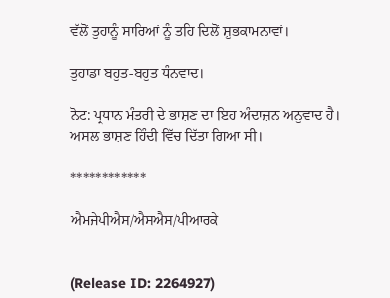ਵੱਲੋਂ ਤੁਹਾਨੂੰ ਸਾਰਿਆਂ ਨੂੰ ਤਹਿ ਦਿਲੋਂ ਸ਼ੁਭਕਾਮਨਾਵਾਂ।

ਤੁਹਾਡਾ ਬਹੁਤ-ਬਹੁਤ ਧੰਨਵਾਦ।

ਨੋਟ: ਪ੍ਰਧਾਨ ਮੰਤਰੀ ਦੇ ਭਾਸ਼ਣ ਦਾ ਇਹ ਅੰਦਾਜ਼ਨ ਅਨੁਵਾਦ ਹੈ। ਅਸਲ ਭਾਸ਼ਣ ਹਿੰਦੀ ਵਿੱਚ ਦਿੱਤਾ ਗਿਆ ਸੀ।

************

ਐਮਜੇਪੀਐਸ/ਐਸਐਸ/ਪੀਆਰਕੇ


(Release ID: 2264927)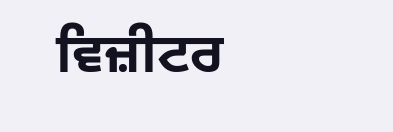ਵਿਜ਼ੀਟਰ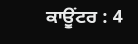ਕਾਊਂਟਰ : 4